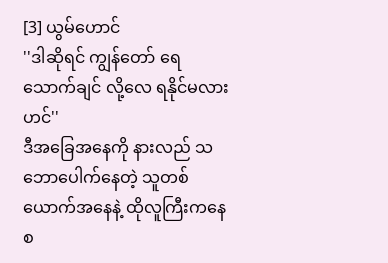[3] ယွမ်ဟောင်
''ဒါဆိုရင် ကျွန်တော် ရေသောက်ချင် လို့လေ ရနိုင်မလားဟင်''
ဒီအခြေအနေကို နားလည် သဘောပေါက်နေတဲ့ သူတစ်ယောက်အနေနဲ့ ထိုလူကြီးကနေ စ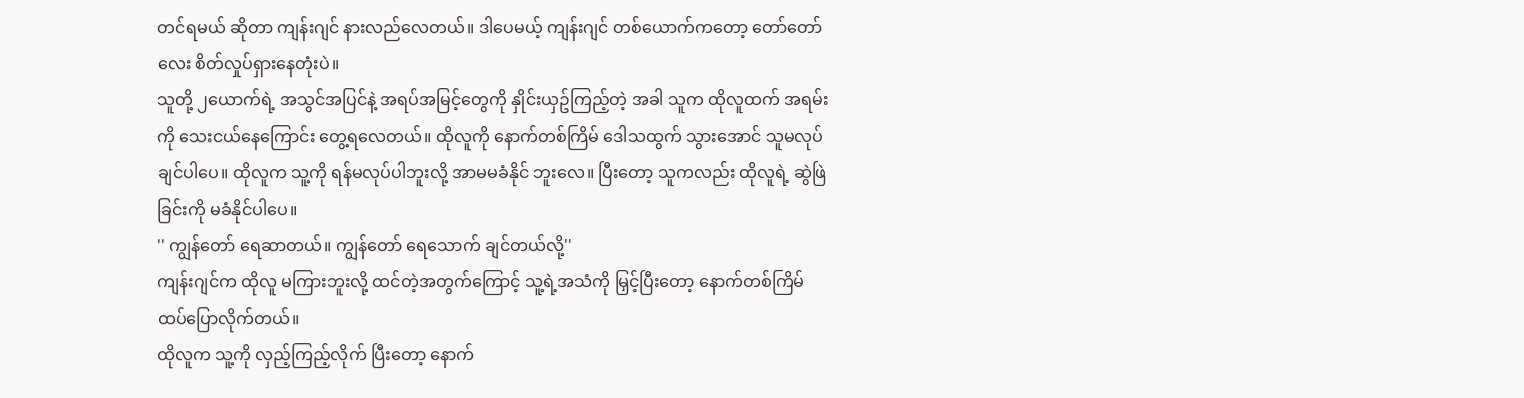တင်ရမယ် ဆိုတာ ကျန်းဂျင် နားလည်လေတယ်။ ဒါပေမယ့် ကျန်းဂျင် တစ်ယောက်ကတော့ တော်တော်လေး စိတ်လှုပ်ရှားနေတုံးပဲ။
သူတို့ ၂ယောက်ရဲ့ အသွင်အပြင်နဲ့ အရပ်အမြင့်တွေကို နှိုင်းယှဥ်ကြည့်တဲ့ အခါ သူက ထိုလူထက် အရမ်းကို သေးငယ်နေကြောင်း တွေ့ရလေတယ်။ ထိုလူကို နောက်တစ်ကြိမ် ဒေါသထွက် သွားအောင် သူမလုပ်ချင်ပါပေ။ ထိုလူက သူ့ကို ရန်မလုပ်ပါဘူးလို့ အာမမခံနိုင် ဘူးလေ။ ပြီးတော့ သူကလည်း ထိုလူရဲ့ ဆွဲဖြဲခြင်းကို မခံနိုင်ပါပေ။
'' ကျွန်တော် ရေဆာတယ်။ ကျွန်တော် ရေသောက် ချင်တယ်လို့''
ကျန်းဂျင်က ထိုလူ မကြားဘူးလို့ ထင်တဲ့အတွက်ကြောင့် သူ့ရဲ့အသံကို မြှင့်ပြီးတော့ နောက်တစ်ကြိမ် ထပ်ပြောလိုက်တယ်။
ထိုလူက သူ့ကို လှည့်ကြည့်လိုက် ပြီးတော့ နောက်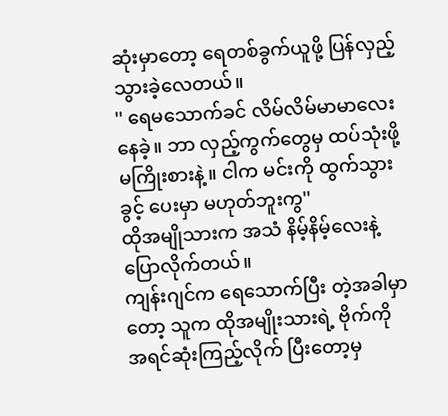ဆုံးမှာတော့ ရေတစ်ခွက်ယူဖို့ ပြန်လှည့် သွားခဲ့လေတယ်။
'' ရေမသောက်ခင် လိမ်လိမ်မာမာလေး နေခဲ့။ ဘာ လှည့်ကွက်တွေမှ ထပ်သုံးဖို့ မကြိုးစားနဲ့။ ငါက မင်းကို ထွက်သွားခွင့် ပေးမှာ မဟုတ်ဘူးကွ''
ထိုအမျိုသားက အသံ နိမ့်နိမ့်လေးနဲ့ ပြောလိုက်တယ်။
ကျန်းဂျင်က ရေသောက်ပြီး တဲ့အခါမှာတော့ သူက ထိုအမျိုးသားရဲ့ ဗိုက်ကို အရင်ဆုံးကြည့်လိုက် ပြီးတော့မှ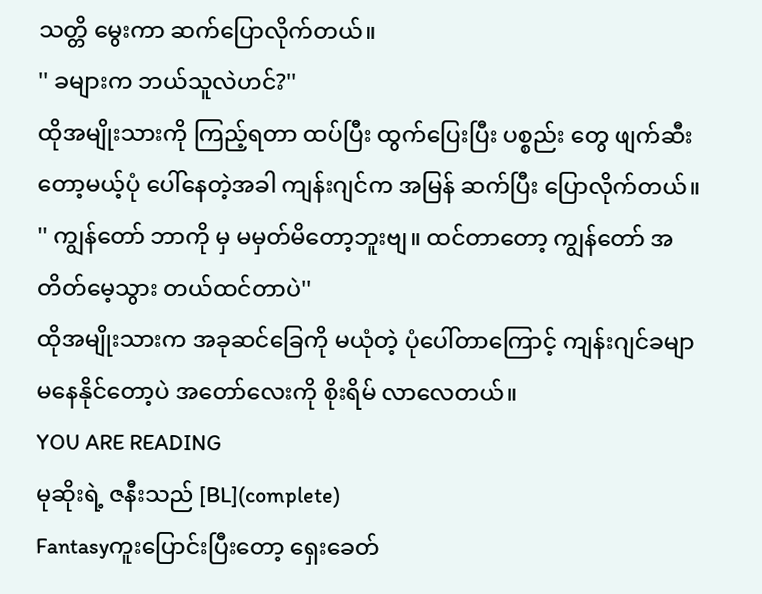သတ္တိ မွေးကာ ဆက်ပြောလိုက်တယ်။
'' ခများက ဘယ်သူလဲဟင်?''
ထိုအမျိုးသားကို ကြည့်ရတာ ထပ်ပြီး ထွက်ပြေးပြီး ပစ္စည်း တွေ ဖျက်ဆီး တော့မယ့်ပုံ ပေါ်နေတဲ့အခါ ကျန်းဂျင်က အမြန် ဆက်ပြီး ပြောလိုက်တယ်။
'' ကျွန်တော် ဘာကို မှ မမှတ်မိတော့ဘူးဗျ။ ထင်တာတော့ ကျွန်တော် အတိတ်မေ့သွား တယ်ထင်တာပဲ''
ထိုအမျိုးသားက အခုဆင်ခြေကို မယုံတဲ့ ပုံပေါ်တာကြောင့် ကျန်းဂျင်ခမျာ မနေနိုင်တော့ပဲ အတော်လေးကို စိုးရိမ် လာလေတယ်။
YOU ARE READING
မုဆိုးရဲ့ ဇနီးသည် [BL](complete)
Fantasyကူးပြောင်းပြီးတော့ ရှေးခေတ်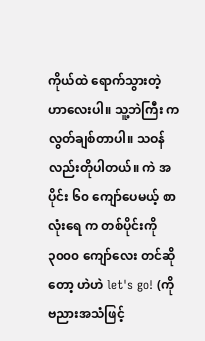ကိုယ်ထဲ ရောက်သွားတဲ့ ဟာလေးပါ။ သူ့ဘဲကြီး က လွတ်ချစ်တာပါ။ သဝန်လည်းတိုပါတယ်။ ကဲ အပိုင်း ၆၀ ကျော်ပေမယ့် စာလုံးရေ က တစ်ပိုင်းကို ၃၀၀၀ ကျော်လေး တင်ဆိုတော့ ဟဲဟဲ let's go! (ကိုဗညားအသံဖြင့်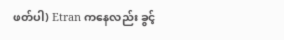ဖတ်ပါ) Etran ကနေလည်း ခွင့်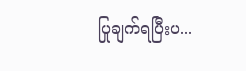ပြုချက်ရပြီးပ...